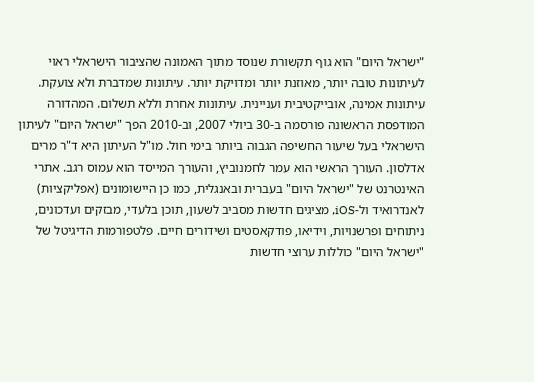"ישראל היום" הוא גוף תקשורת שנוסד מתוך האמונה שהציבור הישראלי ראוי לעיתונות טובה יותר, מאוזנת יותר ומדויקת יותר. עיתונות שמדברת ולא צועקת. עיתונות אמינה, אובייקטיבית ועניינית. עיתונות אחרת וללא תשלום. המהדורה המודפסת הראשונה פורסמה ב-30 ביולי 2007, וב-2010 הפך "ישראל היום" לעיתון הישראלי בעל שיעור החשיפה הגבוה ביותר בימי חול. מו"ל העיתון היא ד"ר מרים אדלסון. העורך הראשי הוא עמר לחמנוביץ, והעורך המייסד הוא עמוס רגב. אתרי האינטרנט של "ישראל היום" בעברית ובאנגלית, כמו כן היישומונים (אפליקציות) לאנדרואיד ול-iOS, מציגים חדשות מסביב לשעון, תוכן בלעדי, מבזקים ועדכונים, ניתוחים ופרשנויות, וידיאו, פודקאסטים ושידורים חיים. פלטפורמות הדיגיטל של "ישראל היום" כוללות ערוצי חדשות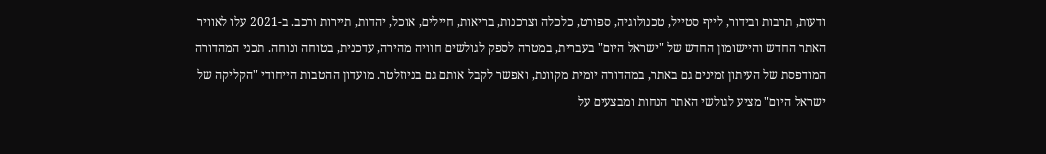ודעות, תרבות ובידור, לייף סטייל, טכנולוגיה, ספורט, כלכלה וצרכנות, בריאות, חיילים, אוכל, יהדות, תיירות ורכב. ב-2021 עלו לאוויר האתר החדש והיישומון החדש של "ישראל היום" בעברית, במטרה לספק לגולשים חוויה מהירה, עדכנית, בטוחה ונוחה. תכני המהדורה המודפסת של העיתון זמינים גם באתר, במהדורה יומית מקוונת, ואפשר לקבל אותם גם בניוזלטר. מועדון ההטבות הייחודי "הקליקה של ישראל היום" מציע לגולשי האתר הנחות ומבצעים על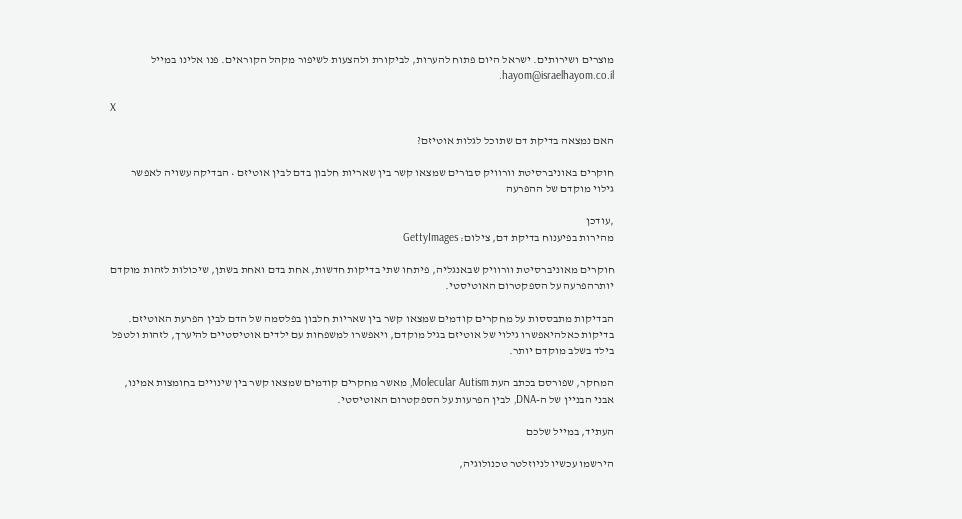מוצרים ושירותים. ישראל היום פתוח להערות, לביקורת ולהצעות לשיפור מקהל הקוראים. פנו אלינו במייל hayom@israelhayom.co.il.

X

האם נמצאה בדיקת דם שתוכל לגלות אוטיזם?

חוקרים באוניברסיטת וורוויק סבורים שמצאו קשר בין שאריות חלבון בדם לבין אוטיזם • הבדיקה עשויה לאפשר גילוי מוקדם של ההפרעה

,עודכן
מהירות בפיענוח בדיקת דם, צילום: GettyImages

חוקרים מאוניברסיטת וורוויק שבאנגליה, פיתחו שתי בדיקות חדשות, אחת בדם ואחת בשתן, שיכולות לזהות מוקדם יותרהפרעה על הספקטרום האוטיסטי.

הבדיקות מתבססות על מחקרים קודמים שמצאו קשר בין שאריות חלבון בפלסמה של הדם לבין הפרעת האוטיזם. בדיקות כאלהיאפשרו גילוי של אוטיזם בגיל מוקדם, ויאפשרו למשפחות עם ילדים אוטיסטיים להיערך, לזהות ולטפל בילד בשלב מוקדם יותר.

המחקר, שפורסם בכתב העת Molecular Autism, מאשר מחקרים קודמים שמצאו קשר בין שינויים בחומצות אמינו, אבני הבניין של ה-DNA, לבין הפרעות על הספקטרום האוטיסטי.

העתיד, במייל שלכם

הירשמו עכשיו לניוזלטר טכנולוגיה,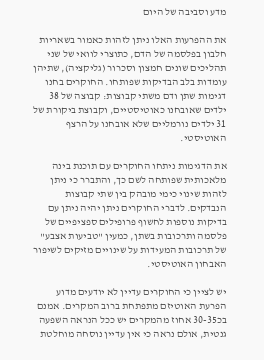מדע וסביבה של היום

את ההפרעות האלו ניתן לזהות כאמור בשאריות חלבון בפלסמה של הדם, כתוצרי לוואי של שני תהליכים שונים חמצון וסכרור (גליקציה), שתיהן עומדות בלב הבדיקות שפותחו. החוקרים בחנו דגימות שתן ודם משתי קבוצות: קבוצה של 38 ילדים שאובחנו כאוטיסטיים, וקבוצת ביקורת של 31 ילדים נורמליים שלא אובחנו על הרצף האוטיסטי.

את הדגימות ניתחו החוקרים עם תוכנת בינה מלאכותית שפותחה לשם כך, והתברר כי ניתן לזהות שינוי כימי מובהק בין שתי קבוצות הנבדקים. לדברי החוקרים ניתן יהיה ניתן עם בדיקות נוספות לחשוף פרופילים ספציפיים של פלסמה ותרכובות בשתן, כמעין "טביעות אצבע" של תרכובות המעידות על שינויים מזיקים לשיפור האבחון האוטיסטי.

יש לציין כי החוקרים עדיין לא יודעים מדוע הפרעת האוטיזם מתפתחת ברוב המקרים. אמנם בכ30-35 אחוז מהמקרים יש ככל הנראה השפעה גנטית, אולם נראה כי אין עדיין נוסחה מוחלטת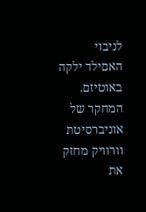לניבוי האםילד ילקה באוטיזם. המחקר של אוניברסיטת וורוויק מחזק את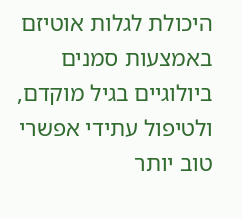היכולת לגלות אוטיזם באמצעות סמנים ביולוגיים בגיל מוקדם, ולטיפול עתידי אפשרי טוב יותר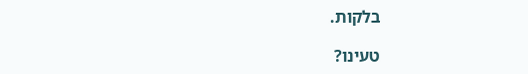בלקות.

טעינו?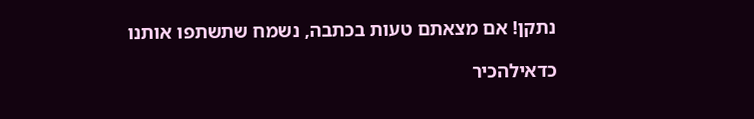נתקן! אם מצאתם טעות בכתבה, נשמח שתשתפו אותנו

כדאילהכיר